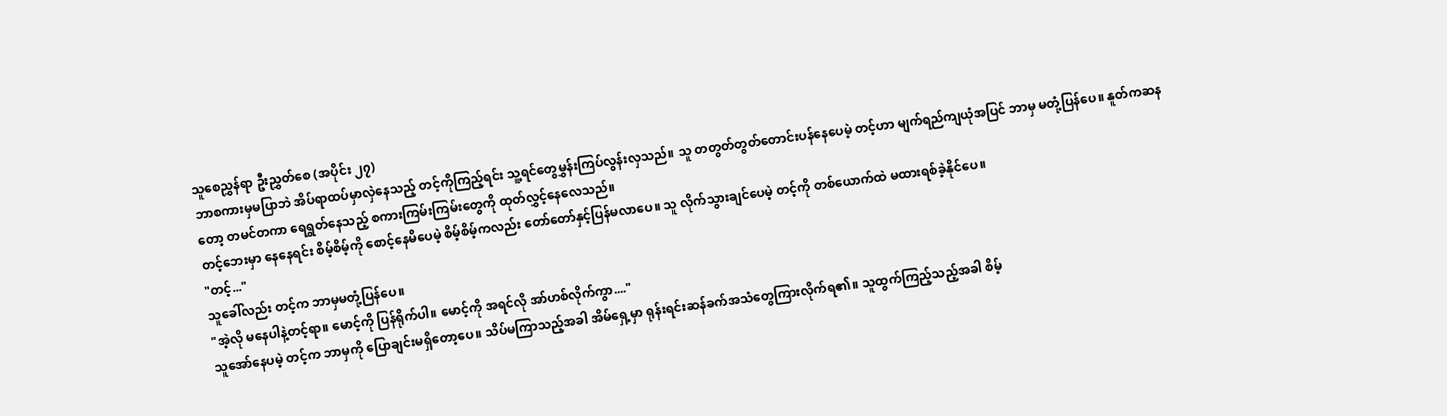သူစေညွှန်ရာ ဦးညွှတ်စေ (အပိုင်း ၂၇)
ဘာစကားမှမပြာဘဲ အိပ်ရာထပ်မှာလှဲနေသည့် တင့်ကိုကြည့်ရင်း သူ့ရင်တွေမွှန်းကြပ်လွန်းလှသည်။ သူ တတွတ်တွတ်တောင်းပန်နေပေမဲ့ တင့်ဟာ မျက်ရည်ကျယုံအပြင် ဘာမှ မတုံ့ပြန်ပေ။ နူတ်ကဆနတော့ တမင်တကာ ရေရွတ်နေသည့် စကားကြမ်းကြမ်းတွေကို ထုတ်လွှင့်နေလေသည်။
တင့်ဘေးမှာ နေနေရင်း စိမ့်စိမ့်ကို စောင့်နေမိပေမဲ့ စိမ့်စိမ့်ကလည်း တော်တော်နှင့်ပြန်မလာပေ။ သူ လိုက်သွားချင်ပေမဲ့ တင့်ကို တစ်ယောက်ထဲ မထားရစ်ခဲ့နိုင်ပေ။
"တင့်..."
သူခေါ်လည်း တင့်က ဘာမှမတုံ့ပြန်ပေ။
"အဲ့လို မနေပါနဲ့တင့်ရာ။ မောင့်ကို ပြန်ရိုက်ပါ။ မောင့်ကို အရင်လို အာ်ဟစ်လိုက်ကွာ...."
သူအော်နေပမဲ့ တင့်က ဘာမှကို ပြောချင်းမရှိတော့ပေ။ သိပ်မကြာသည့်အခါ အိမ်ရှေ့မှာ ရုန်းရင်းဆန်ခက်အသံတွေကြားလိုက်ရ၏။ သူထွက်ကြည့်သည့်အခါ စိမ့်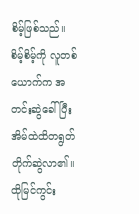စိမ့်ဖြစ်သည်။ စိမ့်စိမ့်ကို လူတစ်ယောက်က အတင်းဆွဲခေါ်ပြီး အိမ်ထဲထိတရွတ်တိုက်ဆွဲလာ၏။ ထိုမြင်ကွင်း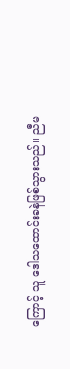ကြောင့် သူ ဒေါသထောင်းခနဲဖြစ်သွားသည်။ ညီမ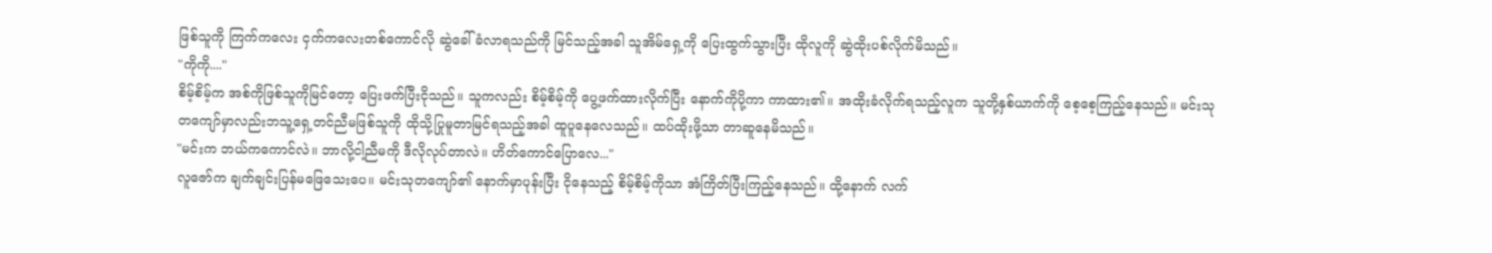ဖြစ်သူကို ကြက်ကလေး ငှက်ကလေးတစ်ကောင်လို ဆွဲခေါ်ခံလာရသည်ကို မြင်သည့်အခါ သူအိမ်ရှေ့ကို ပြေးထွက်သွားပြီး ထိုလူကို ဆွဲထိုးပစ်လိုက်မိသည်။
"ကိုကို...."
စိမ့်စိမ့်က အစ်ကိုဖြစ်သူကိုမြင်တော့ ပြေးဖက်ပြီးငိုသည်။ သူကလည်း စိမ့်စိမ့်ကို ပွေ့ဖက်ထားလိုက်ပြီး နောက်ကိုပို့ကာ ကာထား၏။ အထိုးခံလိုက်ရသည့်လူက သူတို့နှစ်ယာက်ကို စေ့စေ့ကြည့်နေသည်။ မင်းသုတကျော်မှာလည်းဘသူ့ရှေ့တင်ညီမဖြစ်သူကို ထိုသို့ပြုမူတာမြင်ရသည့်အခါ ထူပူနေလေသည်။ ထပ်ထိုးဖို့သာ တာဆူနေမိသည်။
"မင်းက ဘယ်ကကောင်လဲ။ ဘာလို့ငါ့ညီမကို ဒီလိုလုပ်တာလဲ။ ဟိတ်ကောင်ပြောလေ..."
လူဇော်က ချက်ချင်းပြန်မဖြေသေးပေ။ မင်းသုတကျော်၏ နောက်မှာပုန်းပြီး ငိုနေသည့် စိမ့်စိမ့်ကိုသာ အံကြိတ်ပြီးကြည့်နေသည်။ ထို့နောက် လက်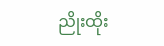ညိုးထိုး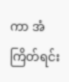ကာ အံကြိတ်ရင်း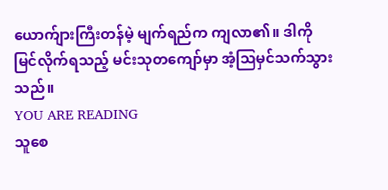ယောက်ျားကြီးတန်မဲ့ မျက်ရည်က ကျလာ၏။ ဒါကိုမြင်လိုက်ရသည့် မင်းသုတကျော်မှာ အံ့ဩမှင်သက်သွားသည်။
YOU ARE READING
သူစေ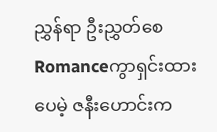ညွှန်ရာ ဦးညွှတ်စေ
Romanceကွာရှင်းထားပေမဲ့ ဇနီးဟောင်းက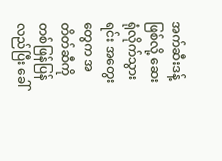အက်ဆီးဒန့်ဖြစ်လို့ ဆေးရုံလိုက်သွားရင်း အတွေးတွေက အတိတ်ဆီကို တစ်ဖြန်ပြန်လည်ပြီး ခေါ်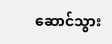ဆောင်သွား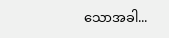သောအခါ...